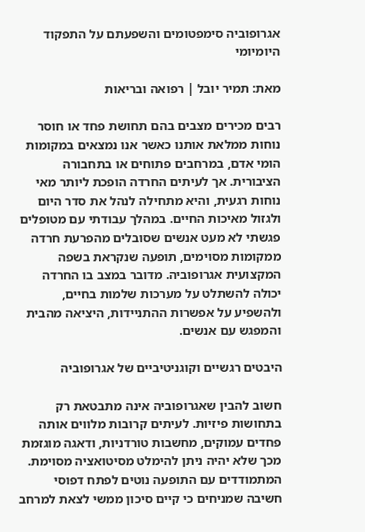אגרופוביה סימפטומים והשפעתם על התפקוד היומיומי

מאת: תמיר יובל | רפואה ובריאות

רבים מכירים מצבים בהם תחושת פחד או חוסר נוחות ממלאת אותנו כאשר אנו נמצאים במקומות הומי אדם, במרחבים פתוחים או בתחבורה הציבורית. אך לעיתים החרדה הופכת ליותר מאי נוחות רגעית, והיא מתחילה לנהל את סדר היום ולגזול מאיכות החיים. במהלך עבודתי עם מטופלים פגשתי לא מעט אנשים שסובלים מהפרעת חרדה ממקומות מסוימים, תופעה שנקראת בשפה המקצועית אגרופוביה. מדובר במצב בו החרדה יכולה להשתלט על מערכות שלמות בחיים, ולהשפיע על אפשרות ההתניידות, היציאה מהבית והמפגש עם אנשים.

היבטים רגשיים וקוגניטיביים של אגרופוביה

חשוב להבין שאגרופוביה אינה מתבטאת רק בתחושות פיזיות. לעיתים קרובות מלווים אותה פחדים עמוקים, מחשבות טורדניות, ודאגה מוגזמת מכך שלא יהיה ניתן להימלט מסיטואציה מסוימת. המתמודדים עם התופעה נוטים לפתח דפוסי חשיבה שמניחים כי קיים סיכון ממשי לצאת למרחב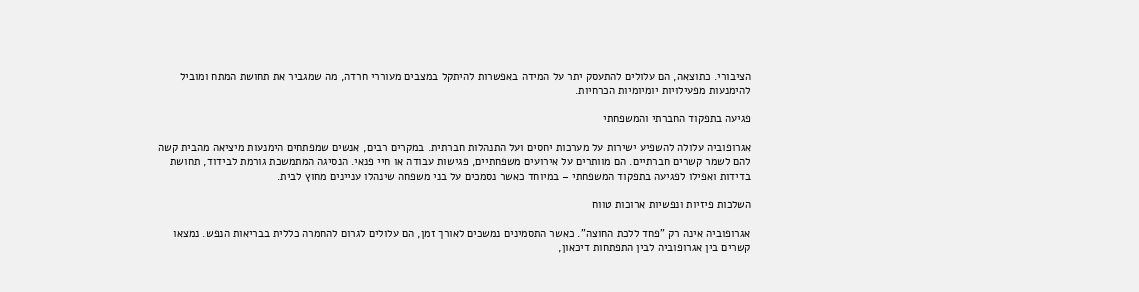הציבורי. כתוצאה, הם עלולים להתעסק יתר על המידה באפשרות להיתקל במצבים מעוררי חרדה, מה שמגביר את תחושת המתח ומוביל להימנעות מפעילויות יומיומיות הכרחיות.

פגיעה בתפקוד החברתי והמשפחתי

אגרופוביה עלולה להשפיע ישירות על מערכות יחסים ועל התנהלות חברתית. במקרים רבים, אנשים שמפתחים הימנעות מיציאה מהבית קשה להם לשמר קשרים חברתיים. הם מוותרים על אירועים משפחתיים, פגישות עבודה או חיי פנאי. הנסיגה המתמשכת גורמת לבידוד, תחושת בדידות ואפילו לפגיעה בתפקוד המשפחתי – במיוחד כאשר נסמכים על בני משפחה שינהלו עניינים מחוץ לבית.

השלכות פיזיות ונפשיות ארוכות טווח

אגרופוביה אינה רק "פחד ללכת החוצה". כאשר התסמינים נמשכים לאורך זמן, הם עלולים לגרום להחמרה כללית בבריאות הנפש. נמצאו קשרים בין אגרופוביה לבין התפתחות דיכאון,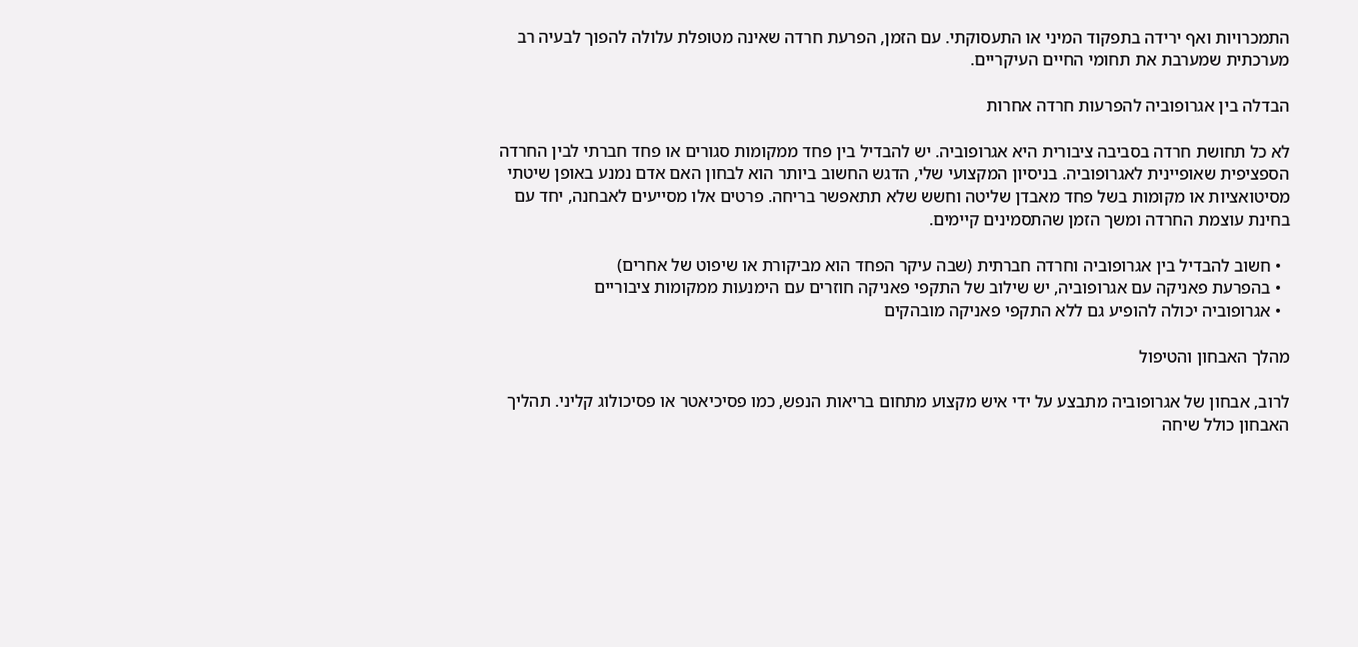התמכרויות ואף ירידה בתפקוד המיני או התעסוקתי. עם הזמן, הפרעת חרדה שאינה מטופלת עלולה להפוך לבעיה רב מערכתית שמערבת את תחומי החיים העיקריים.

הבדלה בין אגרופוביה להפרעות חרדה אחרות

לא כל תחושת חרדה בסביבה ציבורית היא אגרופוביה. יש להבדיל בין פחד ממקומות סגורים או פחד חברתי לבין החרדה הספציפית שאופיינית לאגרופוביה. בניסיון המקצועי שלי, הדגש החשוב ביותר הוא לבחון האם אדם נמנע באופן שיטתי מסיטואציות או מקומות בשל פחד מאבדן שליטה וחשש שלא תתאפשר בריחה. פרטים אלו מסייעים לאבחנה, יחד עם בחינת עוצמת החרדה ומשך הזמן שהתסמינים קיימים.

  • חשוב להבדיל בין אגרופוביה וחרדה חברתית (שבה עיקר הפחד הוא מביקורת או שיפוט של אחרים)
  • בהפרעת פאניקה עם אגרופוביה, יש שילוב של התקפי פאניקה חוזרים עם הימנעות ממקומות ציבוריים
  • אגרופוביה יכולה להופיע גם ללא התקפי פאניקה מובהקים

מהלך האבחון והטיפול

לרוב, אבחון של אגרופוביה מתבצע על ידי איש מקצוע מתחום בריאות הנפש, כמו פסיכיאטר או פסיכולוג קליני. תהליך האבחון כולל שיחה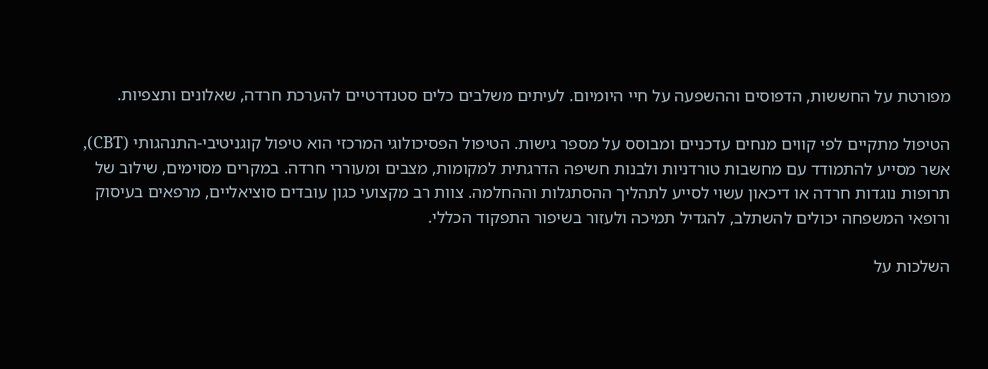מפורטת על החששות, הדפוסים וההשפעה על חיי היומיום. לעיתים משלבים כלים סטנדרטיים להערכת חרדה, שאלונים ותצפיות.

הטיפול מתקיים לפי קווים מנחים עדכניים ומבוסס על מספר גישות. הטיפול הפסיכולוגי המרכזי הוא טיפול קוגניטיבי-התנהגותי (CBT), אשר מסייע להתמודד עם מחשבות טורדניות ולבנות חשיפה הדרגתית למקומות, מצבים ומעוררי חרדה. במקרים מסוימים, שילוב של תרופות נוגדות חרדה או דיכאון עשוי לסייע לתהליך ההסתגלות וההחלמה. צוות רב מקצועי כגון עובדים סוציאליים, מרפאים בעיסוק ורופאי המשפחה יכולים להשתלב, להגדיל תמיכה ולעזור בשיפור התפקוד הכללי.

השלכות על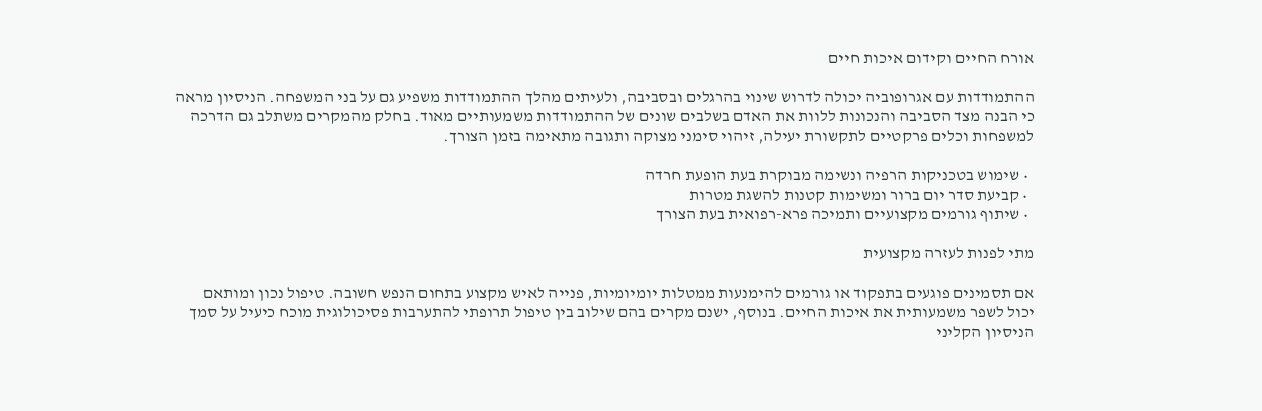אורח החיים וקידום איכות חיים

ההתמודדות עם אגרופוביה יכולה לדרוש שינוי בהרגלים ובסביבה, ולעיתים מהלך ההתמודדות משפיע גם על בני המשפחה. הניסיון מראה כי הבנה מצד הסביבה והנכונות ללוות את האדם בשלבים שונים של ההתמודדות משמעותיים מאוד. בחלק מהמקרים משתלב גם הדרכה למשפחות וכלים פרקטיים לתקשורת יעילה, זיהוי סימני מצוקה ותגובה מתאימה בזמן הצורך.

  • שימוש בטכניקות הרפיה ונשימה מבוקרת בעת הופעת חרדה
  • קביעת סדר יום ברור ומשימות קטנות להשגת מטרות
  • שיתוף גורמים מקצועיים ותמיכה פרא-רפואית בעת הצורך

מתי לפנות לעזרה מקצועית

אם תסמינים פוגעים בתפקוד או גורמים להימנעות ממטלות יומיומיות, פנייה לאיש מקצוע בתחום הנפש חשובה. טיפול נכון ומותאם יכול לשפר משמעותית את איכות החיים. בנוסף, ישנם מקרים בהם שילוב בין טיפול תרופתי להתערבות פסיכולוגית מוכח כיעיל על סמך הניסיון הקליני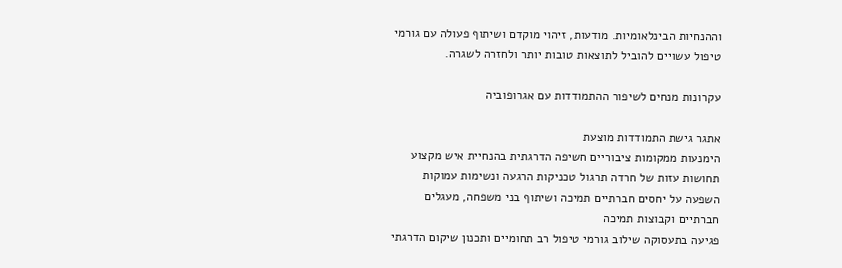וההנחיות הבינלאומיות. מודעות, זיהוי מוקדם ושיתוף פעולה עם גורמי טיפול עשויים להוביל לתוצאות טובות יותר ולחזרה לשגרה.

עקרונות מנחים לשיפור ההתמודדות עם אגרופוביה

אתגר גישת התמודדות מוצעת
הימנעות ממקומות ציבוריים חשיפה הדרגתית בהנחיית איש מקצוע
תחושות עזות של חרדה תרגול טכניקות הרגעה ונשימות עמוקות
השפעה על יחסים חברתיים תמיכה ושיתוף בני משפחה, מעגלים חברתיים וקבוצות תמיכה
פגיעה בתעסוקה שילוב גורמי טיפול רב תחומיים ותכנון שיקום הדרגתי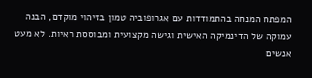המפתח המנחה בהתמודדות עם אגרופוביה טמון בזיהוי מוקדם, הבנה עמוקה של הדינמיקה האישית וגישה מקצועית ומבוססת ראיות. לא מעט אנשים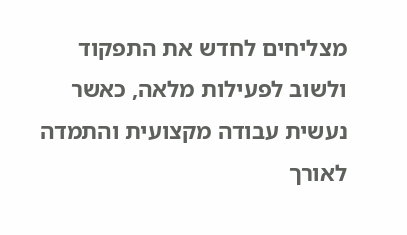מצליחים לחדש את התפקוד ולשוב לפעילות מלאה, כאשר נעשית עבודה מקצועית והתמדה לאורך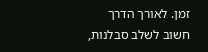זמן. לאורך הדרך חשוב לשלב סבלנות,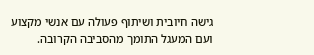גישה חיובית ושיתוף פעולה עם אנשי מקצוע ועם המעגל התומך מהסביבה הקרובה.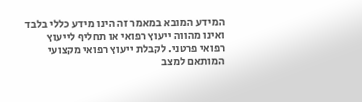המידע המובא במאמר זה הינו מידע כללי בלבד ואינו מהווה ייעוץ רפואי או תחליף לייעוץ רפואי פרטני. לקבלת ייעוץ רפואי מקצועי המותאם למצב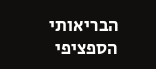הבריאותי הספציפי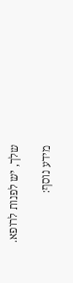שלך, יש לפנות לרופא.

מידע נוסף: